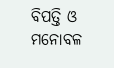ବିପତ୍ତି ଓ ମନୋବଳ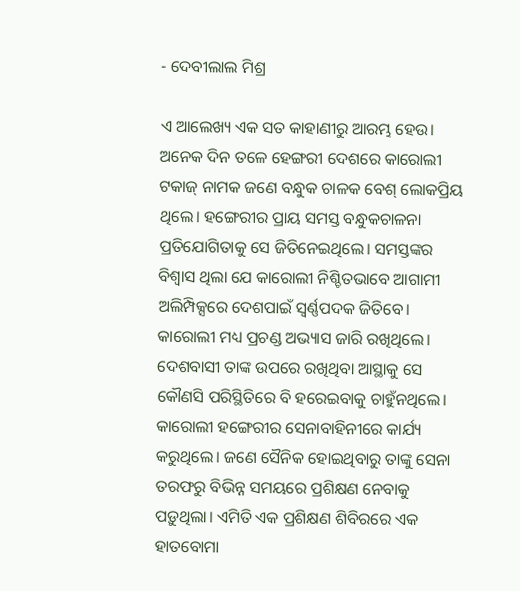- ଦେବୀଲାଲ ମିଶ୍ର

ଏ ଆଲେଖ୍ୟ ଏକ ସତ କାହାଣୀରୁ ଆରମ୍ଭ ହେଉ। ଅନେକ ଦିନ ତଳେ ହ‌େ‌ଙ୍ଗରୀ ଦେଶରେ କାରୋଲୀ ଟକାଜ୍‌ ନାମକ ଜଣେ ବନ୍ଧୁକ ଚାଳକ ବେଶ୍‌ ଲୋକପ୍ରିୟ ଥିଲେ। ହଙ୍ଗେରୀର ପ୍ରାୟ ସମସ୍ତ ବନ୍ଧୁକଚାଳନା ପ୍ରତିଯୋଗିତାକୁ ସେ ଜିତିନେଇଥିଲେ। ସମସ୍ତଙ୍କର ବିଶ୍ବାସ ଥିଲା ଯେ କାରୋଲୀ ନିଶ୍ଚିତଭାବେ ଆଗାମୀ ଅଲିମ୍ପିକ୍ସରେ ଦେଶପାଇଁ ସ୍ବର୍ଣ୍ଣପଦକ ଜିତିବେ। କାରୋଲୀ ମଧ୍ୟ ପ୍ରଚଣ୍ଡ ଅଭ୍ୟାସ ଜାରି ରଖିଥିଲେ। ଦେଶବାସୀ ତାଙ୍କ ଉପରେ ରଖିଥିବା ଆସ୍ଥାକୁ ସେ କୌଣସି ପରିସ୍ଥିତିରେ ବି ହରେଇବାକୁ ଚାହୁଁନଥିଲେ। କାରୋଲୀ ହଙ୍ଗେରୀର ସେନାବାହିନୀରେ କାର୍ଯ୍ୟ କରୁଥିଲେ। ଜଣେ ସୈନିକ ହୋଇଥିବାରୁ ତାଙ୍କୁ ସେନା ତରଫରୁ ବିଭିନ୍ନ ସମୟରେ ପ୍ରଶିକ୍ଷଣ ନେବାକୁ ପଡ଼ୁଥିଲା। ଏମିତି ଏକ ପ୍ରଶିକ୍ଷଣ ଶିବିରରେ ଏକ ହାତବୋମା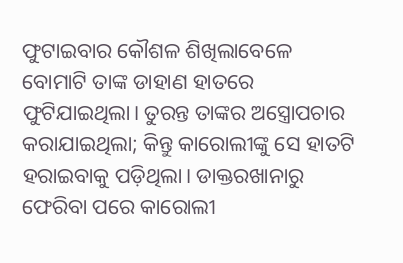ଫୁଟାଇବାର କୌଶଳ ଶିଖିଲାବେଳେ ବୋମାଟି ତାଙ୍କ ଡାହାଣ ହାତରେ ଫୁଟିଯାଇଥିଲା। ତୁରନ୍ତ ତାଙ୍କର ଅସ୍ତ୍ରୋପଚାର କରାଯାଇଥିଲା; କିନ୍ତୁ କାରୋଲୀଙ୍କୁ ସେ ହାତଟି ହରାଇବାକୁ ପଡ଼ିଥିଲା। ଡାକ୍ତରଖାନାରୁ ଫେରିବା ପରେ କାରୋଲୀ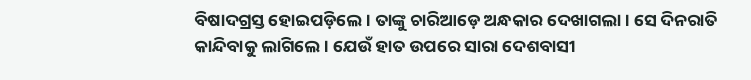ବିଷାଦଗ୍ରସ୍ତ ହୋଇପଡ଼ିଲେ। ତାଙ୍କୁ ଚାରିଆଡ଼େ ଅନ୍ଧକାର ଦେଖାଗଲା। ସେ ଦିନରାତି କାନ୍ଦିବାକୁ ଲାଗିଲେ। ଯେଉଁ ହାତ ଉପରେ ସାରା ଦେଶବାସୀ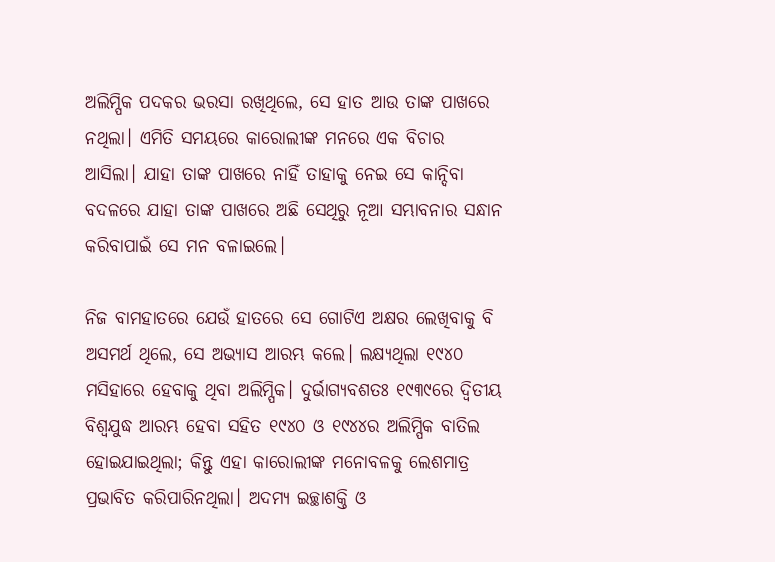ଅଲିମ୍ପିକ ପଦକର ଭରସା ରଖିଥିଲେ, ସେ ହାତ ଆଉ ତାଙ୍କ ପାଖରେ ନଥିଲା। ଏମିତି ସମୟରେ କା‌ରୋଲୀଙ୍କ ମନରେ ଏକ ବିଚାର ଆସିଲା। ଯାହା ତାଙ୍କ ପାଖରେ ନାହିଁ ତାହାକୁ ନେଇ ସେ କାନ୍ଦିବା ବଦଳରେ ଯାହା ତାଙ୍କ ପାଖରେ ଅଛି ସେଥିରୁ ନୂଆ ସମ୍ଭାବନାର ସନ୍ଧାନ କରିବାପାଇଁ ସେ ମନ ବଳାଇଲେ।

ନିଜ ବାମହାତରେ ଯେଉଁ ହାତରେ ସେ ଗୋଟିଏ ଅକ୍ଷର ଲେଖିବାକୁ ବି ଅସମର୍ଥ ଥିଲେ, ସେ ଅଭ୍ୟାସ ଆରମ୍ଭ କଲେ। ଲକ୍ଷ୍ୟଥିଲା ୧୯୪୦ ମସିହାରେ ହେବାକୁ ଥିବା ଅଲିମ୍ପିକ। ଦୁର୍ଭାଗ୍ୟବଶତଃ ୧୯୩୯ରେ ଦ୍ବିତୀୟ ବିଶ୍ବଯୁଦ୍ଧ ଆରମ୍ଭ ହେବା ସହିତ ୧୯୪୦ ଓ ୧୯୪୪ର ଅଲିମ୍ପିକ ବାତିଲ ହୋଇଯାଇଥିଲା; କିନ୍ତୁ ଏହା କାରୋଲୀଙ୍କ ମନୋବଳକୁ ଲେଶମାତ୍ର ପ୍ରଭାବିତ କରିପାରିନଥିଲା। ଅଦମ୍ୟ ଇଚ୍ଛାଶକ୍ତି ଓ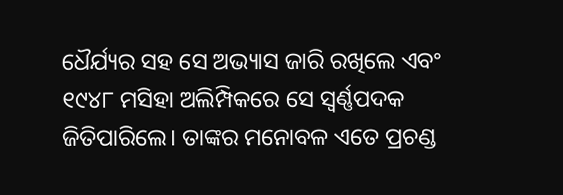ଧୈର୍ଯ୍ୟର ସହ ସେ ଅଭ୍ୟାସ ଜାରି ରଖିଲେ ଏବଂ ୧୯୪୮ ମସିହା ଅଲିମ୍ପିକରେ ସେ ସ୍ବର୍ଣ୍ଣପଦକ ଜିତିପାରିଲେ। ତାଙ୍କର ମନୋବଳ ଏତେ ପ୍ରଚଣ୍ଡ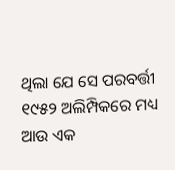ଥିଲା ଯେ ସେ ପରବର୍ତ୍ତୀ ୧୯୫୨ ଅଲିମ୍ପିକରେ ମଧ୍ୟ ଆଉ ଏକ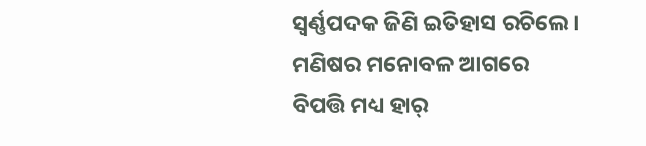ସ୍ବର୍ଣ୍ଣପଦକ ଜିଣି ଇତିହାସ ରଚିଲେ। ମଣିଷର ମନୋବଳ ଆଗରେ ବିପତ୍ତି ମଧ୍ୟ ହାର୍‌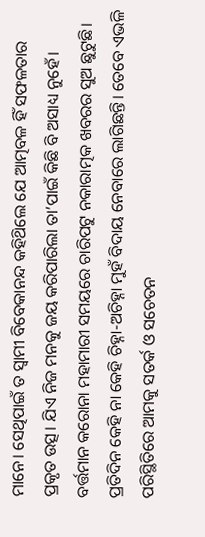ମାନେ। ସେଥିପାଇଁ ତ ସ୍ବାମୀ ବିବେକାନନ୍ଦ କହିଥ‌ିଲେ ଯେ ଆତ୍ମବଳ ହିଁ ସଫଳତାର ପ୍ରକୃତ ଉତ୍ସ। ଯିଏ ନିଜ ମନକୁ ଜୟ କରିପାରିଲା ତା’ପାଇଁ କିଛି ବି ଅସାଧ୍ୟ ନୁହେଁ।
ବର୍ତ୍ତମାନ କରୋନା ମହାମାରୀ ସମୟରେ ଚାରିପଟୁ ନକାରାତ୍ମକ ଖବରର ସୁଅ ଛୁଟୁଛି। ପ୍ରତିଦିନ କେହି ନା କେହି ଚିହ୍ନା-ଅଚିହ୍ନା ମୁହଁ ବିଦାୟ ନେବାରେ ଲାଗିଛନ୍ତି। ତେବେ ଏଭଳି ପରିସ୍ଥିତିରେ ଆମକୁ ସତର୍କ ଓ ସଚେତନ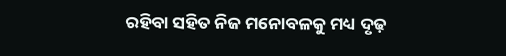ରହିବା ସହିତ ନିଜ ମନୋବଳକୁ ମଧ୍ୟ ଦୃଢ଼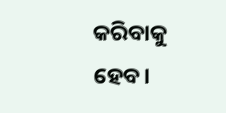କରିବାକୁ ହେବ।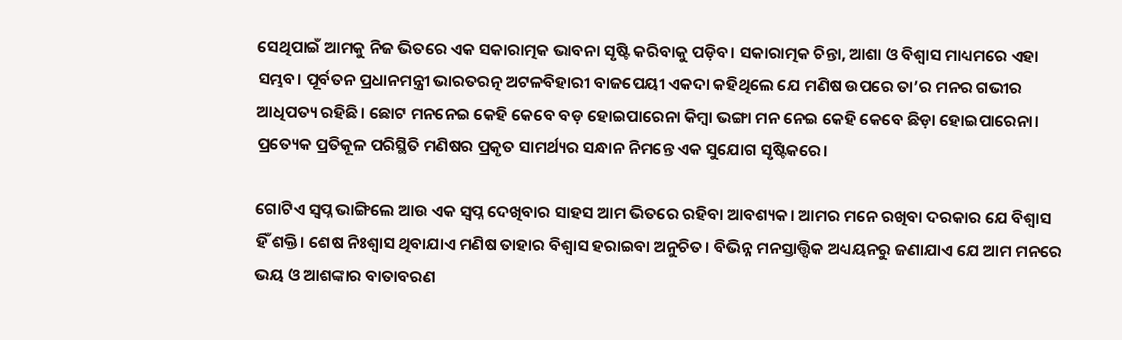ସେଥିପାଇଁ ଆମକୁ ନିଜ ଭିତରେ ଏକ ସକାରାତ୍ମକ ଭାବନା ସୃଷ୍ଟି କରିବାକୁ ପଡ଼ିବ। ସକାରାତ୍ମକ ଚିନ୍ତା, ଆଶା ଓ ବିଶ୍ବାସ ମାଧ୍ୟମରେ ଏହା ସମ୍ଭବ। ପୂର୍ବତନ ପ୍ରଧାନମନ୍ତ୍ରୀ ଭାରତରତ୍ନ ଅଟଳବିହାରୀ ବାଜପେୟୀ ଏକଦା କହିଥିଲେ ଯେ ମଣିଷ ଉପରେ ତା’ର ମନର ଗଭୀର ଆଧିପତ୍ୟ ରହିଛି। ଛୋଟ ମନନେଇ କେହି କେବେ ବଡ଼ ହୋଇପାରେନା କିମ୍ବା ଭଙ୍ଗା ମନ ନେଇ କେହି କେବେ ଛିଡ଼ା ହୋଇପାରେନା। ପ୍ରତ୍ୟେକ ପ୍ରତିକୂଳ ପରିସ୍ଥିତି ମଣିଷର ପ୍ରକୃତ ସାମର୍ଥ୍ୟର ସନ୍ଧାନ ନିମନ୍ତେ ଏକ ସୁଯୋଗ ସୃଷ୍ଟିକରେ।

ଗୋଟିଏ ସ୍ବପ୍ନ ଭାଙ୍ଗିଲେ ଆଉ ଏକ ସ୍ବପ୍ନ ଦେଖିବାର ସାହସ ଆମ ଭିତରେ ରହିବା ଆବଶ୍ୟକ। ଆମର ମନେ ରଖିବା ଦରକାର ଯେ ବିଶ୍ବାସ ହିଁ ଶକ୍ତି। ଶେଷ ନିଃଶ୍ବାସ ଥିବାଯାଏ ମଣିଷ ତାହାର ବିଶ୍ବାସ ହରାଇବା ଅନୁଚିତ। ବିଭିନ୍ନ ମନସ୍ତାତ୍ତ୍ବିକ ଅଧ୍ୟୟନରୁ ଜଣାଯାଏ ଯେ ଆମ ମନରେ ଭୟ ଓ ଆଶଙ୍କାର ବାତାବରଣ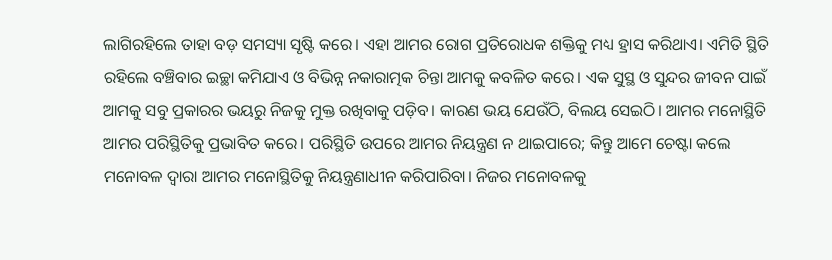ଲାଗିରହିଲେ ତାହା ବଡ଼ ସମସ୍ୟା ସୃଷ୍ଟି କରେ। ଏହା ଆମର ରୋଗ ପ୍ରତିରୋଧକ ଶକ୍ତିକୁ ମଧ୍ୟ ହ୍ରାସ କରିଥାଏ। ଏମିତି ସ୍ଥିତି ରହିଲେ ବଞ୍ଚିବାର ଇଚ୍ଛା କମିଯାଏ ଓ ବିଭିନ୍ନ ନକାରାତ୍ମକ ଚିନ୍ତା ଆମକୁ କବଳିତ କରେ। ଏକ ସୁସ୍ଥ ଓ ସୁନ୍ଦର ଜୀବନ ପାଇଁ ଆମକୁ ସବୁ ପ୍ରକାରର ଭୟରୁ ନିଜକୁ ମୁକ୍ତ ରଖିବାକୁ ପଡ଼ିବ। କାରଣ ଭୟ ଯେଉଁଠି, ବିଲୟ ସେଇଠି। ଆମର ମନୋସ୍ଥିତି ଆମର ପରିସ୍ଥିତିକୁ ପ୍ରଭାବିତ କରେ। ପରିସ୍ଥିତି ଉପରେ ଆମର ନିୟନ୍ତ୍ରଣ ନ ଥାଇପାରେ; କିନ୍ତୁ ଆମେ ଚେଷ୍ଟା କଲେ ମନୋବଳ ଦ୍ବାରା ଆମର ମନୋସ୍ଥିତିକୁ ନିୟନ୍ତ୍ରଣାଧୀନ କରିପାରିବା। ନିଜର ମନୋବଳକୁ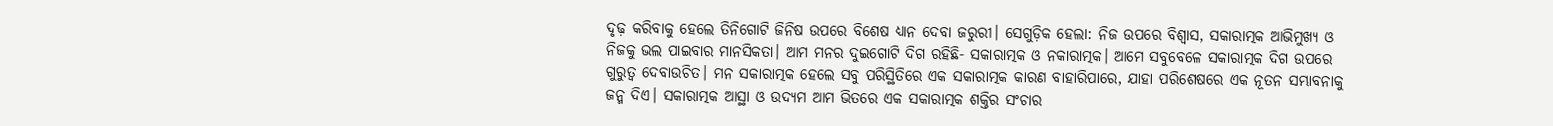ଦୃଢ଼ କରିବାକୁ ହେଲେ ତିନିଗୋଟି ଜିନିଷ ଉପରେ ବିଶେଷ ଧ୍ୟାନ ଦେବା ଜରୁରୀ। ସେଗୁଡ଼ିକ ହେଲା: ନିଜ ଉପରେ ବିଶ୍ବାସ, ସକାରାତ୍ମକ ଆଭିମୁଖ୍ୟ ଓ ନିଜକୁ ଭଲ ପାଇବାର ମାନସିକତା। ଆମ ମନର ଦୁଇଗୋଟି ଦିଗ ରହିଛି- ସକାରାତ୍ମକ ଓ ନକାରାତ୍ମକ। ଆମେ ସବୁବେଳେ ସକାରାତ୍ମକ ଦିଗ ଉପରେ ଗୁରୁତ୍ବ ଦେବାଉଚିତ। ମନ ସକାରାତ୍ମକ ହେଲେ ସବୁ ପରିସ୍ଥିତିରେ ଏକ ସକାରାତ୍ମକ କାରଣ ବାହାରିପାରେ, ଯାହା ପରିଶେଷରେ ଏକ ନୂତନ ସମ୍ଭାବନାକୁ ଜନ୍ମ ଦିଏ। ସକାରାତ୍ମକ ଆସ୍ଥା ଓ ଉଦ୍ୟମ ଆମ ଭିତରେ ଏକ ସକାରାତ୍ମକ ଶକ୍ତିର ସଂଚାର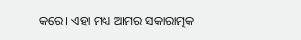କରେ। ଏହା ମଧ୍ୟ ଆମର ସକାରାତ୍ମକ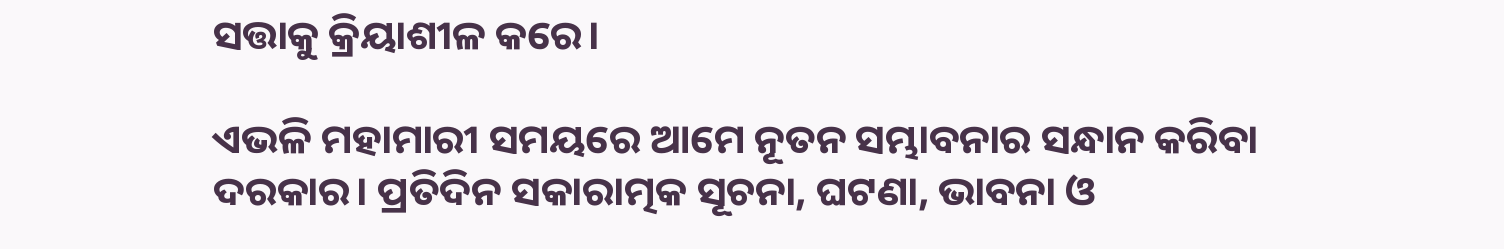ସତ୍ତାକୁ କ୍ରିୟାଶୀଳ କରେ।

ଏଭଳି ମହାମାରୀ ସମୟରେ ଆମେ ନୂତନ ସମ୍ଭାବନାର ସନ୍ଧାନ କରିବା ଦରକାର। ପ୍ରତିଦିନ ସକାରାତ୍ମକ ସୂଚନା, ଘଟଣା, ଭାବନା ଓ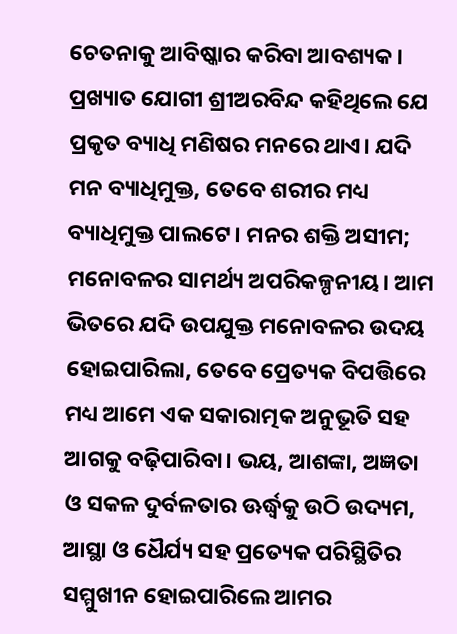ଚେତନାକୁ ଆବିଷ୍କାର କରିବା ଆବଶ୍ୟକ। ପ୍ରଖ୍ୟାତ ଯୋଗୀ ଶ୍ରୀଅରବିନ୍ଦ କହିଥିଲେ ଯେ ପ୍ରକୃତ ବ୍ୟାଧି ମଣିଷର ମନରେ ଥାଏ। ଯଦି ମନ ବ୍ୟାଧିମୁକ୍ତ, ତେବେ ଶରୀର ମଧ୍ୟ ବ୍ୟାଧିମୁକ୍ତ ପାଲଟେ। ମନର ଶକ୍ତି ଅସୀମ; ମନୋବଳର ସାମର୍ଥ୍ୟ ଅପରିକଳ୍ପନୀୟ। ଆମ ଭିତରେ ଯଦି ଉପଯୁକ୍ତ ମନୋବଳର ଉଦୟ ହୋଇପାରିଲା, ତେବେ ପ୍ର‌େ‌ତ୍ୟକ ବିପତ୍ତିରେ ମଧ୍ୟ ଆମେ ଏକ ସକାରାତ୍ମକ ଅନୁଭୂତି ସହ ଆଗକୁ ବଢ଼ିପାରିବା। ଭୟ, ଆଶଙ୍କା, ଅଜ୍ଞତା ଓ ସକଳ ଦୁର୍ବଳତାର ଊର୍ଦ୍ଧ୍ବକୁ ଉଠି ଉଦ୍ୟମ, ଆସ୍ଥା ଓ ଧୈର୍ଯ୍ୟ ସହ ପ୍ରତ୍ୟେକ ପରିସ୍ଥିତିର ସମ୍ମୁଖୀନ ହୋଇପାରିଲେ ଆମର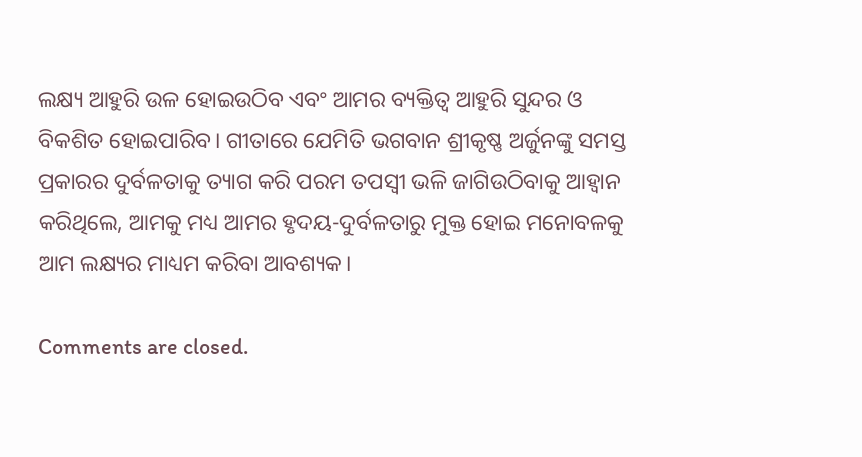ଲକ୍ଷ୍ୟ ଆହୁରି ଉଳ ହୋଇଉଠିବ ଏବଂ ଆମର ବ୍ୟକ୍ତିତ୍ବ ଆହୁରି ସୁନ୍ଦର ଓ ବିକଶିତ ହୋଇପାରିବ। ଗୀତାରେ ଯେମିତି ଭଗବାନ ଶ୍ରୀକୃଷ୍ଣ ଅର୍ଜୁନଙ୍କୁ ସମସ୍ତ ପ୍ରକାରର ଦୁର୍ବଳତାକୁ ତ୍ୟାଗ କରି ପରମ ତପସ୍ବୀ ଭଳି ଜାଗିଉଠିବାକୁ ଆହ୍ବାନ କରିଥିଲେ, ଆମକୁ ମଧ୍ୟ ଆମର ହୃଦୟ-ଦୁର୍ବଳତାରୁ ମୁକ୍ତ ହୋଇ ମନୋବଳକୁ ଆମ ଲକ୍ଷ୍ୟର ମାଧ୍ୟମ କରିବା ଆବଶ୍ୟକ।

Comments are closed.